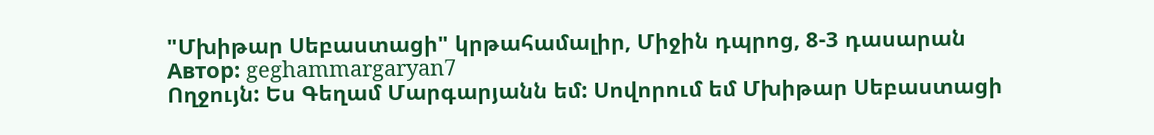"Մխիթար Սեբաստացի" կրթահամալիր, Միջին դպրոց, 8-3 դասարան
Автор: geghammargaryan7
Ողջույն: Ես Գեղամ Մարգարյանն եմ: Սովորում եմ Մխիթար Սեբաստացի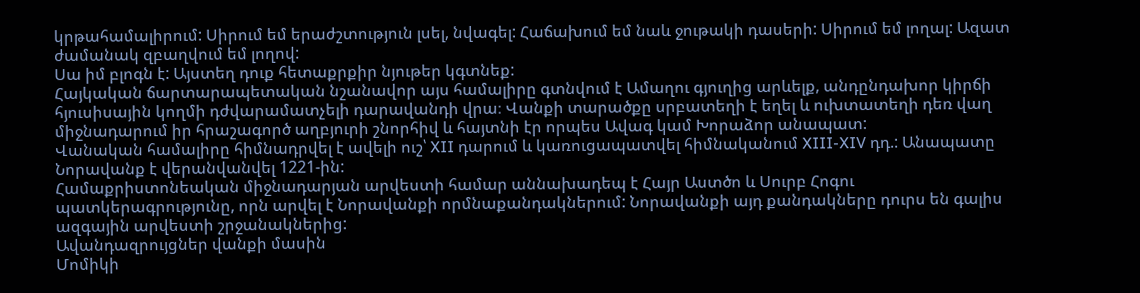կրթահամալիրում: Սիրում եմ երաժշտություն լսել, նվագել: Հաճախում եմ նաև ջութակի դասերի: Սիրում եմ լողալ: Ազատ ժամանակ զբաղվում եմ լողով:
Սա իմ բլոգն է: Այստեղ դուք հետաքրքիր նյութեր կգտնեք:
Հայկական ճարտարապետական նշանավոր այս համալիրը գտնվում է Ամաղու գյուղից արևելք, անդընդախոր կիրճի հյուսիսային կողմի դժվարամատչելի դարավանդի վրա։ Վանքի տարածքը սրբատեղի է եղել և ուխտատեղի դեռ վաղ միջնադարում իր հրաշագործ աղբյուրի շնորհիվ և հայտնի էր որպես Ավագ կամ Խորաձոր անապատ:
Վանական համալիրը հիմնադրվել է ավելի ուշ՝ XII դարում և կառուցապատվել հիմնականում XIII-XIV դդ.: Անապատը Նորավանք է վերանվանվել 1221-ին:
Համաքրիստոնեական միջնադարյան արվեստի համար աննախադեպ է Հայր Աստծո և Սուրբ Հոգու պատկերագրությունը, որն արվել է Նորավանքի որմնաքանդակներում: Նորավանքի այդ քանդակները դուրս են գալիս ազգային արվեստի շրջանակներից:
Ավանդազրույցներ վանքի մասին
Մոմիկի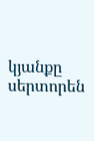կյանքը սերտորեն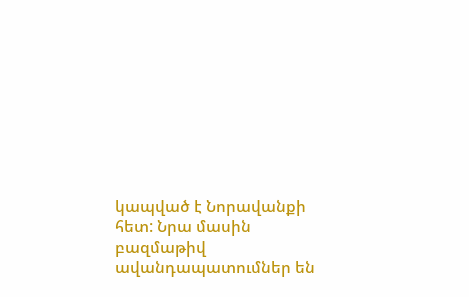կապված է Նորավանքի հետ: Նրա մասին բազմաթիվ ավանդապատումներ են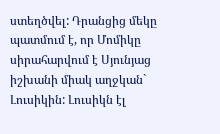ստեղծվել: Դրանցից մեկը պատմում է, որ Մոմիկը սիրահարվում է Սյունյաց իշխանի միակ աղջկան` Լուսիկին: Լուսիկն էլ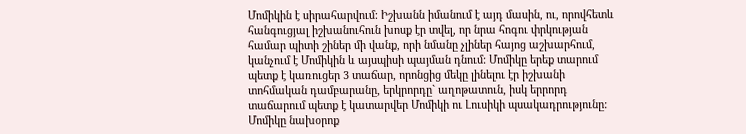Մոմիկին է սիրահարվում: Իշխանն իմանում է այդ մասին, ու, որովհետև հանգուցյալ իշխանուհուն խոսք էր տվել, որ նրա հոգու փրկության համար պիտի շիներ մի վանք, որի նմանը չլիներ հայոց աշխարհում, կանչում է Մոմիկին և այսպիսի պայման դնում: Մոմիկը երեք տարում պետք է կառուցեր 3 տաճար, որոնցից մեկը լինելու էր իշխանի տոհմական դամբարանը, երկրորդը` աղոթատուն, իսկ երրորդ տաճարում պետք է կատարվեր Մոմիկի ու Լուսիկի պսակադրությունը: Մոմիկը նախօրոք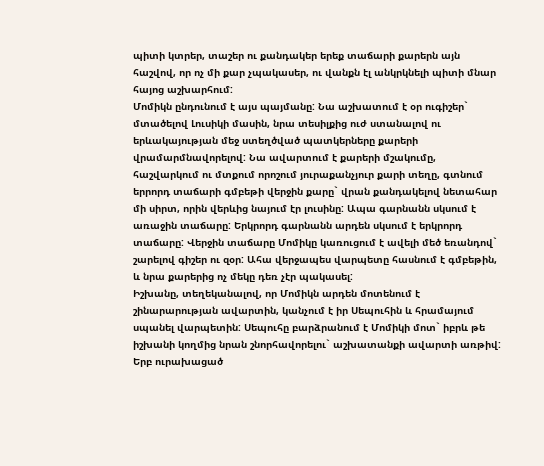պիտի կտրեր, տաշեր ու քանդակեր երեք տաճարի քարերն այն հաշվով, որ ոչ մի քար չպակասեր, ու վանքն էլ անկրկնելի պիտի մնար հայոց աշխարհում:
Մոմիկն ընդունում է այս պայմանը: Նա աշխատում է օր ուգիշեր` մտածելով Լուսիկի մասին, նրա տեսիլքից ուժ ստանալով ու երևակայության մեջ ստեղծված պատկերները քարերի վրամարմնավորելով: Նա ավարտում է քարերի մշակումը, հաշվարկում ու մտքում որոշում յուրաքանչյուր քարի տեղը, գտնում երրորդ տաճարի գմբեթի վերջին քարը` վրան քանդակելով նետահար մի սիրտ, որին վերևից նայում էր լուսինը: Ապա գարնանն սկսում է առաջին տաճարը: Երկրորդ գարնանն արդեն սկսում է երկրորդ տաճարը: Վերջին տաճարը Մոմիկը կառուցում է ավելի մեծ եռանդով` շարելով գիշեր ու զօր: Ահա վերջապես վարպետը հասնում է գմբեթին, և նրա քարերից ոչ մեկը դեռ չէր պակասել:
Իշխանը, տեղեկանալով, որ Մոմիկն արդեն մոտենում է շինարարության ավարտին, կանչում է իր Սեպուհին և հրամայում սպանել վարպետին: Սեպուհը բարձրանում է Մոմիկի մոտ` իբրև թե իշխանի կողմից նրան շնորհավորելու` աշխատանքի ավարտի առթիվ: Երբ ուրախացած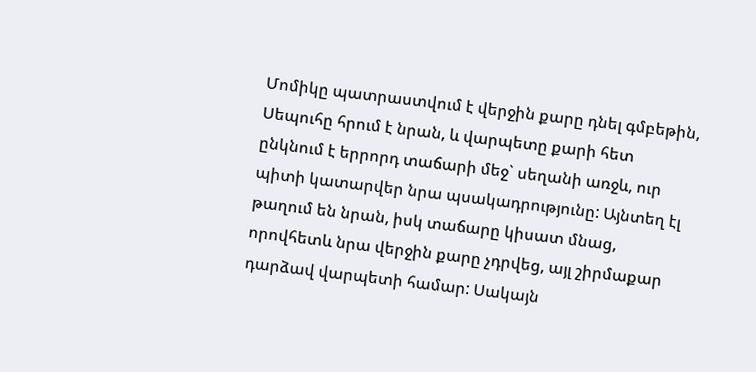Մոմիկը պատրաստվում է վերջին քարը դնել գմբեթին, Սեպուհը հրում է նրան, և վարպետը քարի հետ ընկնում է երրորդ տաճարի մեջ` սեղանի առջև, ուր պիտի կատարվեր նրա պսակադրությունը: Այնտեղ էլ թաղում են նրան, իսկ տաճարը կիսատ մնաց, որովհետև նրա վերջին քարը չդրվեց, այլ շիրմաքար դարձավ վարպետի համար: Սակայն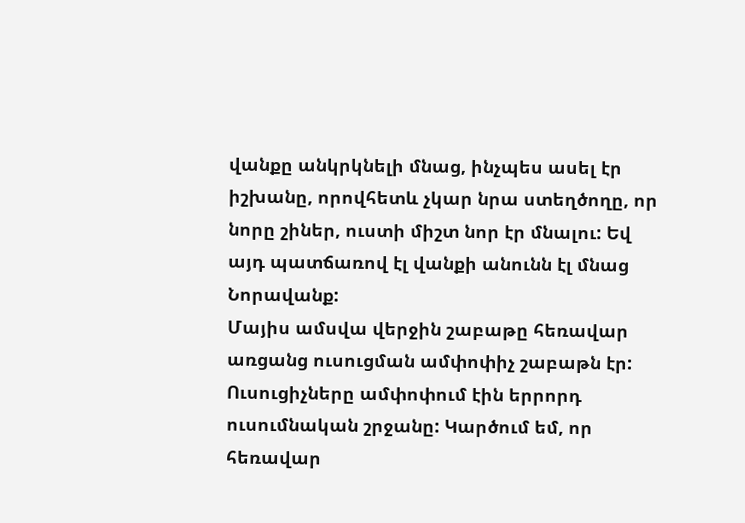վանքը անկրկնելի մնաց, ինչպես ասել էր իշխանը, որովհետև չկար նրա ստեղծողը, որ նորը շիներ, ուստի միշտ նոր էր մնալու: Եվ այդ պատճառով էլ վանքի անունն էլ մնաց Նորավանք:
Մայիս ամսվա վերջին շաբաթը հեռավար առցանց ուսուցման ամփոփիչ շաբաթն էր: Ուսուցիչները ամփոփում էին երրորդ ուսումնական շրջանը: Կարծում եմ, որ հեռավար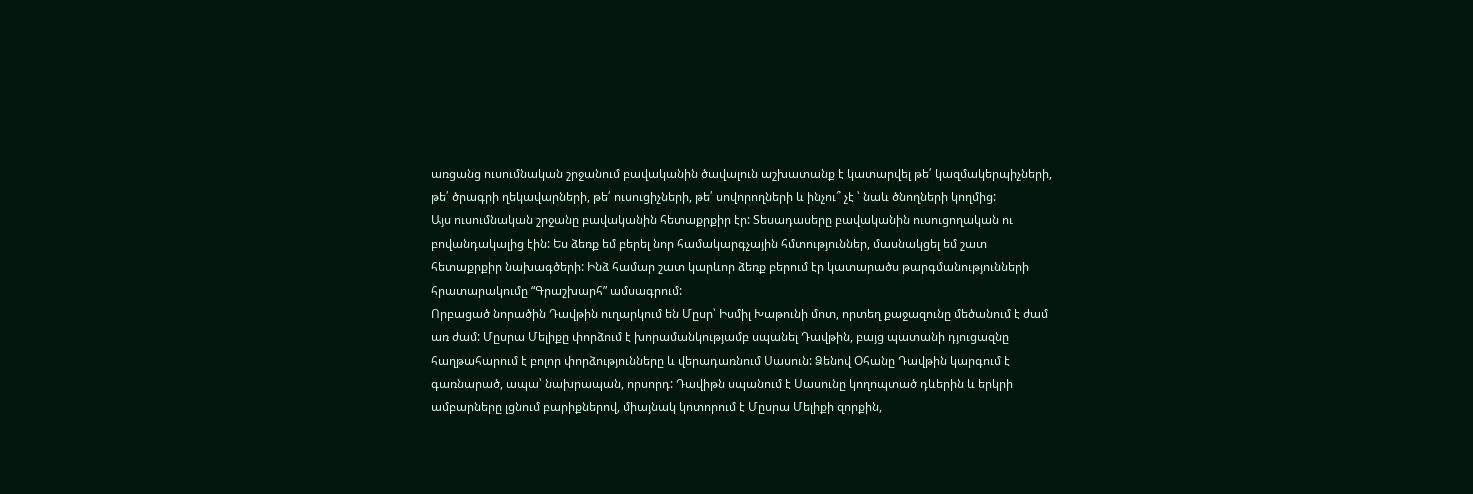առցանց ուսումնական շրջանում բավականին ծավալուն աշխատանք է կատարվել թե՛ կազմակերպիչների, թե՛ ծրագրի ղեկավարների, թե՛ ուսուցիչների, թե՛ սովորողների և ինչու՞ չէ ՝ նաև ծնողների կողմից:
Այս ուսումնական շրջանը բավականին հետաքրքիր էր: Տեսադասերը բավականին ուսուցողական ու բովանդակալից էին: Ես ձեռք եմ բերել նոր համակարգչային հմտություններ, մասնակցել եմ շատ հետաքրքիր նախագծերի: Ինձ համար շատ կարևոր ձեռք բերում էր կատարածս թարգմանությունների հրատարակումը “Գրաշխարհ” ամսագրում:
Որբացած նորածին Դավթին ուղարկում են Մըսր՝ Իսմիլ Խաթունի մոտ, որտեղ քաջազունը մեծանում է ժամ առ ժամ: Մըսրա Մելիքը փորձում է խորամանկությամբ սպանել Դավթին, բայց պատանի դյուցազնը հաղթահարում է բոլոր փորձությունները և վերադառնում Սասուն: Ձենով Օհանը Դավթին կարգում է գառնարած, ապա՝ նախրապան, որսորդ: Դավիթն սպանում է Սասունը կողոպտած դևերին և երկրի ամբարները լցնում բարիքներով, միայնակ կոտորում է Մըսրա Մելիքի զորքին,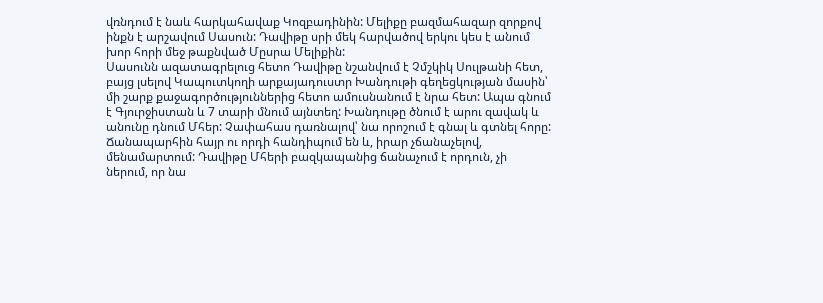վռնդում է նաև հարկահավաք Կոզբադինին: Մելիքը բազմահազար զորքով ինքն է արշավում Սասուն: Դավիթը սրի մեկ հարվածով երկու կես է անում խոր հորի մեջ թաքնված Մըսրա Մելիքին:
Սասունն ազատագրելուց հետո Դավիթը նշանվում է Չմշկիկ Սուլթանի հետ, բայց լսելով Կապուտկողի արքայադուստր Խանդութի գեղեցկության մասին՝ մի շարք քաջագործություններից հետո ամուսնանում է նրա հետ: Ապա գնում է Գյուրջիստան և 7 տարի մնում այնտեղ: Խանդութը ծնում է արու զավակ և անունը դնում Մհեր: Չափահաս դառնալով՝ նա որոշում է գնալ և գտնել հորը: Ճանապարհին հայր ու որդի հանդիպում են և, իրար չճանաչելով, մենամարտում: Դավիթը Մհերի բազկապանից ճանաչում է որդուն, չի ներում, որ նա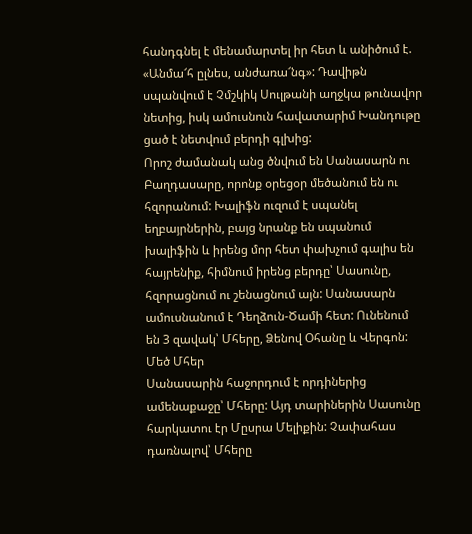հանդգնել է մենամարտել իր հետ և անիծում է. «Անմա՜հ ըլնես, անժառա՜նգ»: Դավիթն սպանվում է Չմշկիկ Սուլթանի աղջկա թունավոր նետից, իսկ ամուսնուն հավատարիմ Խանդութը ցած է նետվում բերդի գլխից:
Որոշ ժամանակ անց ծնվում են Սանասարն ու Բաղդասարը, որոնք օրեցօր մեծանում են ու հզորանում: Խալիֆն ուզում է սպանել եղբայրներին, բայց նրանք են սպանում խալիֆին և իրենց մոր հետ փախչում գալիս են հայրենիք, հիմնում իրենց բերդը՝ Սասունը, հզորացնում ու շենացնում այն: Սանասարն ամուսնանում է Դեղձուն-Ծամի հետ: Ունենում են 3 զավակ՝ Մհերը, Ձենով Օհանը և Վերգոն:
Մեծ Մհեր
Սանասարին հաջորդում է որդիներից ամենաքաջը՝ Մհերը: Այդ տարիներին Սասունը հարկատու էր Մըսրա Մելիքին: Չափահաս դառնալով՝ Մհերը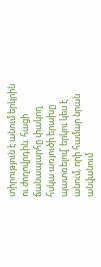տիրություն է անում երկրին ու ժողովրդին. հացի ճանապարհը փակող հսկա առյուծի երախը պատռելով՝ երկու կես է անում, որի համար նրան անվանում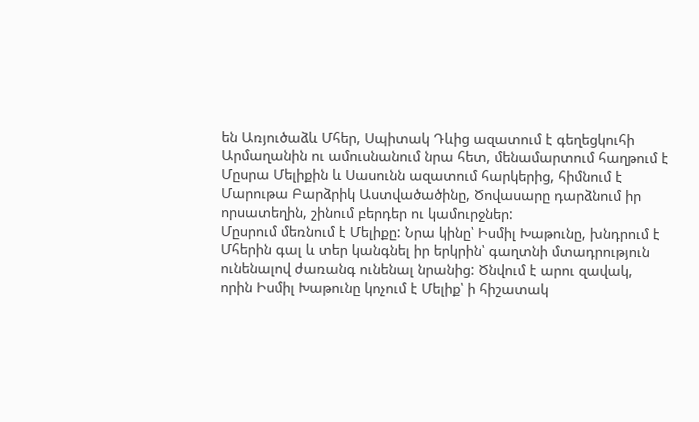են Առյուծաձև Մհեր, Սպիտակ Դևից ազատում է գեղեցկուհի Արմաղանին ու ամուսնանում նրա հետ, մենամարտում հաղթում է Մըսրա Մելիքին և Սասունն ազատում հարկերից, հիմնում է Մարութա Բարձրիկ Աստվածածինը, Ծովասարը դարձնում իր որսատեղին, շինում բերդեր ու կամուրջներ:
Մըսրում մեռնում է Մելիքը: Նրա կինը՝ Իսմիլ Խաթունը, խնդրում է Մհերին գալ և տեր կանգնել իր երկրին՝ գաղտնի մտադրություն ունենալով ժառանգ ունենալ նրանից: Ծնվում է արու զավակ, որին Իսմիլ Խաթունը կոչում է Մելիք՝ ի հիշատակ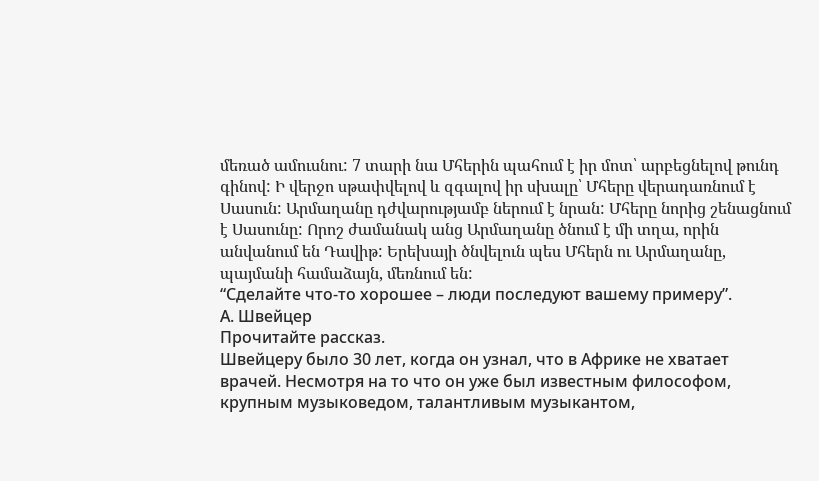մեռած ամուսնու: 7 տարի նա Մհերին պահում է իր մոտ՝ արբեցնելով թունդ գինով: Ի վերջո սթափվելով և զգալով իր սխալը՝ Մհերը վերադառնում է Սասուն: Արմաղանը դժվարությամբ ներում է նրան: Մհերը նորից շենացնում է Սասունը: Որոշ ժամանակ անց Արմաղանը ծնում է մի տղա, որին անվանում են Դավիթ: Երեխայի ծնվելուն պես Մհերն ու Արմաղանը, պայմանի համաձայն, մեռնում են:
“Сделайте что-то хорошее – люди последуют вашему примеру”.
А. Швейцер
Прочитайте рассказ.
Швейцеру было 30 лет, когда он узнал, что в Африке не хватает врачей. Несмотря на то что он уже был известным философом, крупным музыковедом, талантливым музыкантом,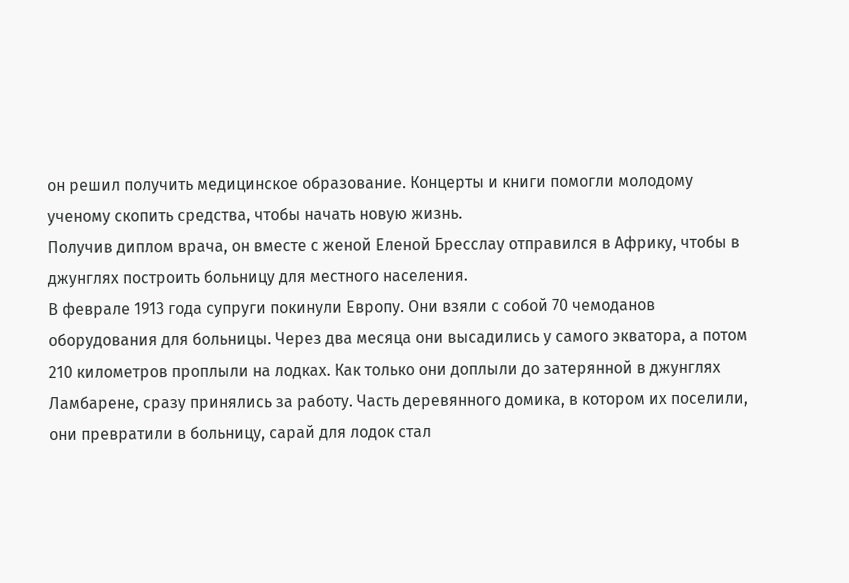он решил получить медицинское образование. Концерты и книги помогли молодому учeному скопить средства, чтобы начать новую жизнь.
Получив диплом врача, он вместе с женой Еленой Бресслау отправился в Африку, чтобы в джунглях построить больницу для местного населения.
В феврале 1913 года супруги покинули Европу. Они взяли с собой 70 чемоданов оборудования для больницы. Через два месяца они высадились у самого экватора, а потом 210 километров проплыли на лодках. Как только они доплыли до затерянной в джунглях Ламбарене, сразу принялись за работу. Часть деревянного домика, в котором их поселили, они превратили в больницу, сарай для лодок стал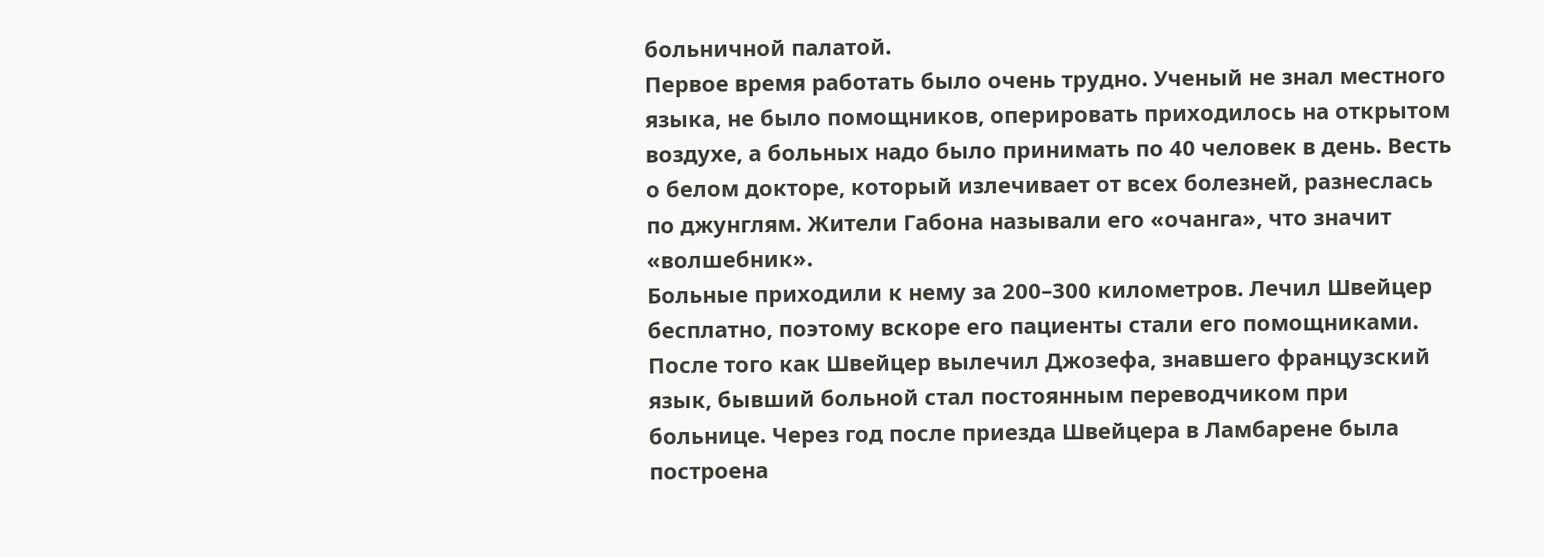больничной палатой.
Первое время работать было очень трудно. Ученый не знал местного языка, не было помощников, оперировать приходилось на открытом воздухе, а больных надо было принимать по 40 человек в день. Весть о белом докторе, который излечивает от всех болезней, разнеслась по джунглям. Жители Габона называли его «очанга», что значит «волшебник».
Больные приходили к нему за 200–300 километров. Лечил Швейцер бесплатно, поэтому вскоре его пациенты стали его помощниками. После того как Швейцер вылечил Джозефа, знавшего французский язык, бывший больной стал постоянным переводчиком при больнице. Через год после приезда Швейцера в Ламбарене была построена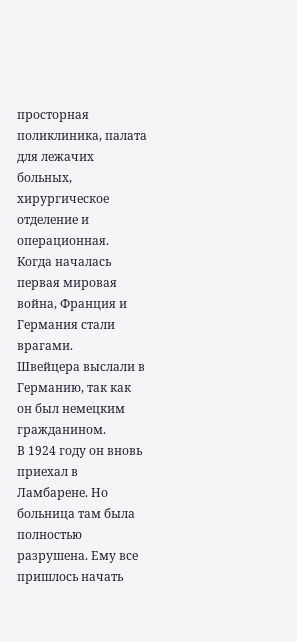просторная поликлиника, палата для лежачих больных, хирургическое отделение и операционная.
Когда началась первая мировая война, Франция и Германия стали врагами.
Швейцера выслали в Германию, так как он был немецким гражданином.
В 1924 году он вновь приехал в Ламбарене. Но больница там была полностью разрушена. Ему все пришлось начать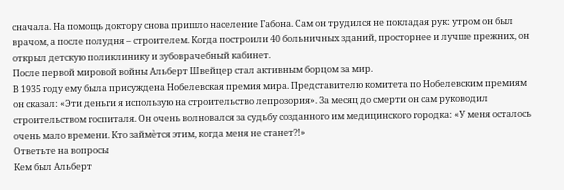сначала. На помощь доктору снова пришло население Габона. Сам он трудился не покладая рук: утром он был врачом, а после полудня – строителем. Когда построили 40 больничных зданий, просторнее и лучше прежних, он открыл детскую поликлинику и зубоврачебный кабинет.
После первой мировой войны Альберт Швейцер стал активным борцом за мир.
В 1935 году ему была присуждена Нобелевская премия мира. Представителю комитета по Нобелевским премиям он сказал: «Эти деньги я использую на строительство лепрозория». За месяц до смерти он сам руководил строительством госпиталя. Он очень волновался за судьбу созданного им медицинского городка: «У меня осталось очень мало времени. Кто займѐтся этим, когда меня не станет?!»
Ответьте на вопросы
Кем был Альберт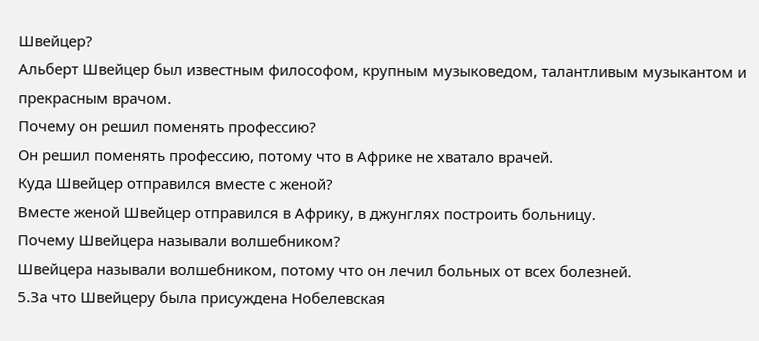Швейцер?
Альберт Швейцер был известным философом, крупным музыковедом, талантливым музыкантом и прекрасным врачом.
Почему он решил поменять профессию?
Он решил поменять профессию, потому что в Африке не хватало врачей.
Куда Швейцер отправился вместе с женой?
Вместе женой Швейцер отправился в Африку, в джунглях построить больницу.
Почему Швейцера называли волшебником?
Швейцера называли волшебником, потому что он лечил больных от всех болезней.
5.За что Швейцеру была присуждена Нобелевская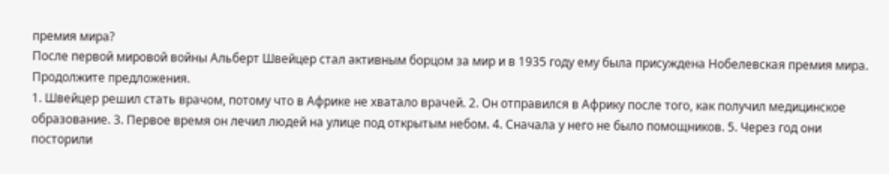премия мира?
После первой мировой войны Альберт Швейцер стал активным борцом за мир и в 1935 году ему была присуждена Нобелевская премия мира.
Продолжите предложения.
1. Швейцер решил стать врачом, потому что в Африке не хватало врачей. 2. Он отправился в Африку после того, как получил медицинское образование. 3. Первое время он лечил людей на улице под открытым небом. 4. Сначала у него не было помощников. 5. Через год они посторили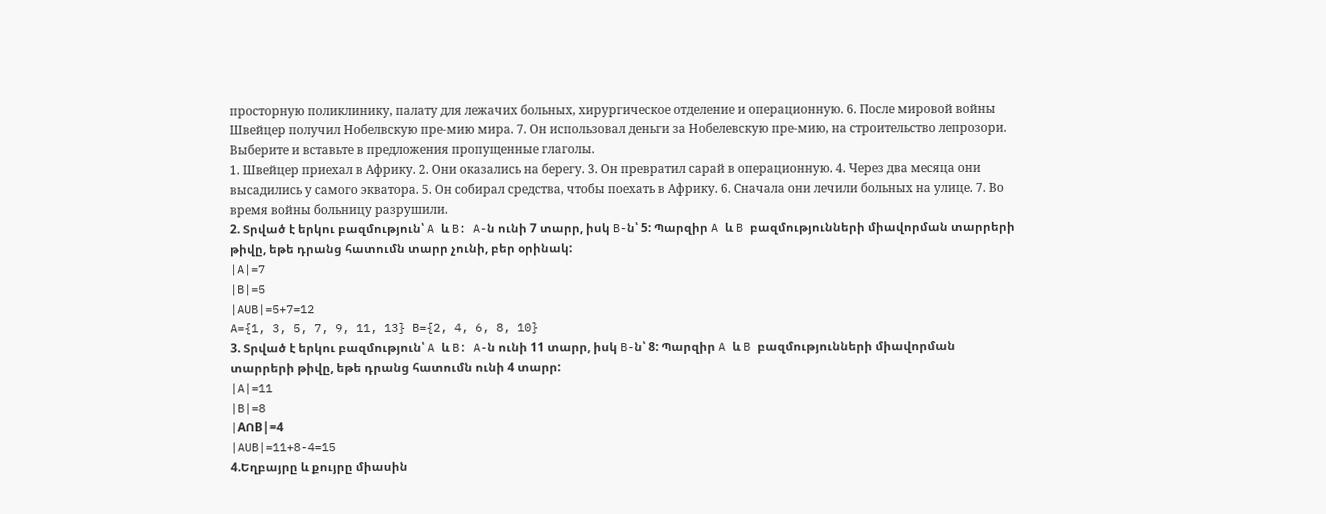просторную поликлинику, палату для лежачих больных, хирургическое отделение и операционную. 6. После мировой войны Швейцер получил Нобелвскую пре-мию мира. 7. Он использовал деньги за Нобелевскую пре-мию, на строительство лепрозори.
Выберите и вставьте в предложения пропущенные глаголы.
1. Швейцер приехал в Африку. 2. Они оказались на берегу. 3. Он превратил сарай в операционную. 4. Через два месяца они высадились у самого экватора. 5. Он собирал средства, чтобы поехать в Африку. 6. Сначала они лечили больных на улице. 7. Во время войны больницу разрушили.
2. Տրված է երկու բազմություն՝ A և B: A-ն ունի 7 տարր, իսկ B-ն՝ 5: Պարզիր A և B բազմությունների միավորման տարրերի թիվը, եթե դրանց հատումն տարր չունի, բեր օրինակ:
|A|=7
|B|=5
|AUB|=5+7=12
A={1, 3, 5, 7, 9, 11, 13} B={2, 4, 6, 8, 10}
3. Տրված է երկու բազմություն՝ A և B: A-ն ունի 11 տարր, իսկ B-ն՝ 8: Պարզիր A և B բազմությունների միավորման տարրերի թիվը, եթե դրանց հատումն ունի 4 տարր:
|A|=11
|B|=8
|AՈB|=4
|AUB|=11+8-4=15
4.Եղբայրը և քույրը միասին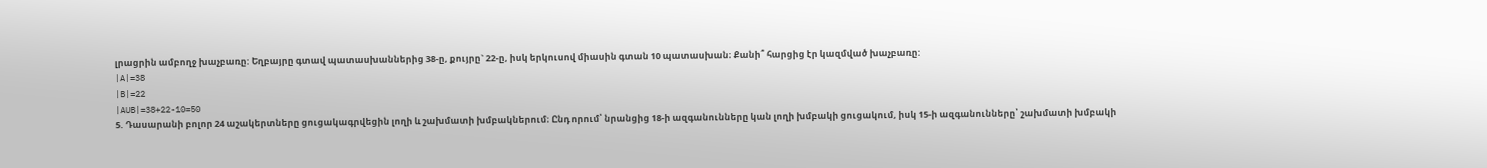լրացրին ամբողջ խաչբառը: Եղբայրը գտավ պատասխաններից 38-ը, քույրը` 22-ը, իսկ երկուսով միասին գտան 10 պատասխան։ Քանի՞ հարցից էր կազմված խաչբառը:
|A|=38
|B|=22
|AUB|=38+22-10=50
5. Դասարանի բոլոր 24 աշակերտները ցուցակագրվեցին լողի և շախմատի խմբակներում։ Ընդ որում՝ նրանցից 18-ի ազգանունները կան լողի խմբակի ցուցակում, իսկ 15-ի ազգանունները՝ շախմատի խմբակի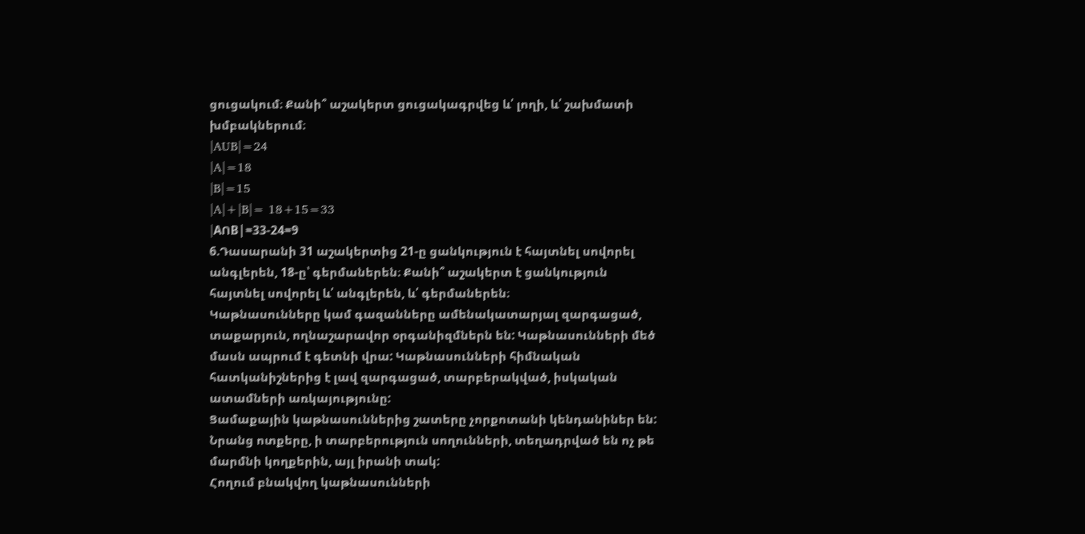ցուցակում։ Քանի՞ աշակերտ ցուցակագրվեց և՛ լողի, և՛ շախմատի խմբակներում։
|AUB|=24
|A|=18
|B|=15
|A|+|B|= 18+15=33
|AՈB|=33-24=9
6.Դասարանի 31 աշակերտից 21-ը ցանկություն է հայտնել սովորել անգլերեն, 18-ը՝ գերմաներեն։ Քանի՞ աշակերտ է ցանկություն հայտնել սովորել և՛ անգլերեն, և՛ գերմաներեն։
Կաթնասունները կամ գազանները ամենակատարյալ զարգացած, տաքարյուն, ողնաշարավոր օրգանիզմներն են: Կաթնասունների մեծ մասն ապրում է գետնի վրա: Կաթնասունների հիմնական հատկանիշներից է լավ զարգացած, տարբերակված, իսկական ատամների առկայությունը:
Ցամաքային կաթնասուններից շատերը չորքոտանի կենդանիներ են: Նրանց ոտքերը, ի տարբերություն սողունների, տեղադրված են ոչ թե մարմնի կողքերին, այլ իրանի տակ:
Հողում բնակվող կաթնասունների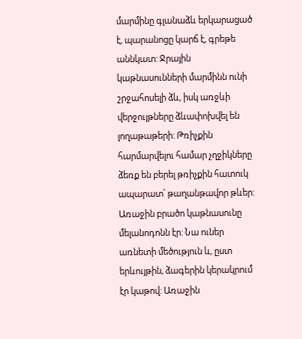մարմինը գլանաձև երկարացած է, պարանոցը կարճ է, գրեթե աննկատ: Ջրային կաթնասունների մարմինն ունի շրջահոսելի ձև, իսկ առջևի վերջույթները ձևափոխվել են լողաթաթերի: Թռիչքին հարմարվելու համար չղջիկները ձեռք են բերել թռիչքին հատուկ ապարատ՝ թաղանթավոր թևեր:
Առաջին բրածո կաթնասունը մելանոդոնն էր: Նա ուներ առնետի մեծություն և, ըստ երևույթին, ձագերին կերակրում էր կաթով: Առաջին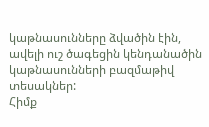կաթնասունները ձվածին էին, ավելի ուշ ծագեցին կենդանածին կաթնասունների բազմաթիվ տեսակներ:
Հիմք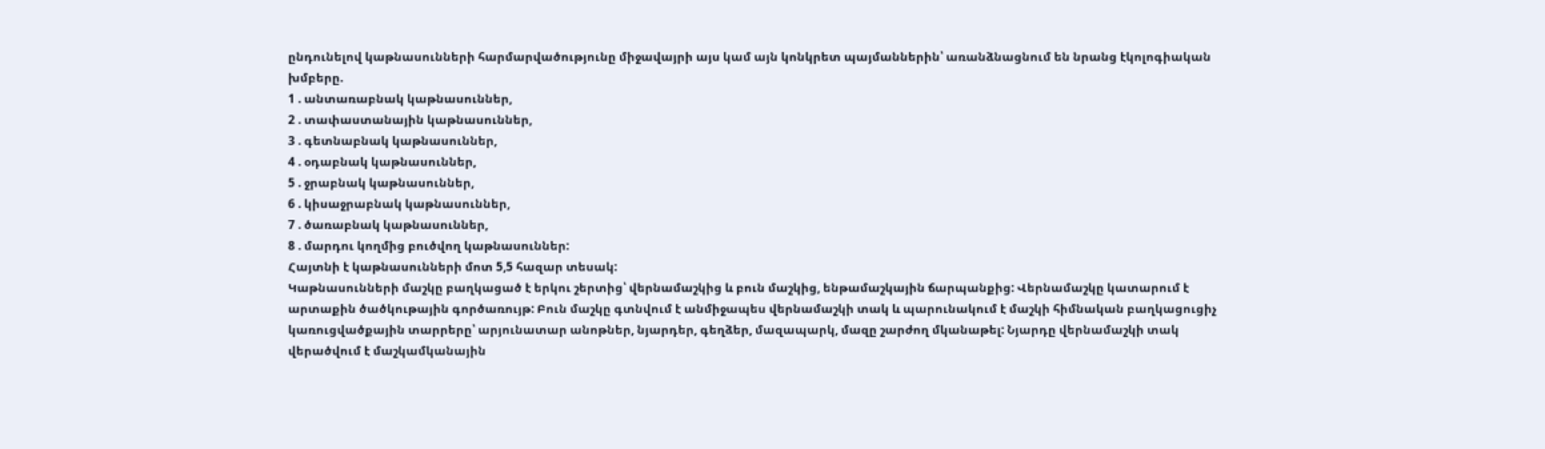ընդունելով կաթնասունների հարմարվածությունը միջավայրի այս կամ այն կոնկրետ պայմաններին՝ առանձնացնում են նրանց էկոլոգիական խմբերը.
1 . անտառաբնակ կաթնասուններ,
2 . տափաստանային կաթնասուններ,
3 . գետնաբնակ կաթնասուններ,
4 . օդաբնակ կաթնասուններ,
5 . ջրաբնակ կաթնասուններ,
6 . կիսաջրաբնակ կաթնասուններ,
7 . ծառաբնակ կաթնասուններ,
8 . մարդու կողմից բուծվող կաթնասուններ:
Հայտնի է կաթնասունների մոտ 5,5 հազար տեսակ:
Կաթնասունների մաշկը բաղկացած է երկու շերտից՝ վերնամաշկից և բուն մաշկից, ենթամաշկային ճարպանքից: Վերնամաշկը կատարում է արտաքին ծածկութային գործառույթ: Բուն մաշկը գտնվում է անմիջապես վերնամաշկի տակ և պարունակում է մաշկի հիմնական բաղկացուցիչ կառուցվածքային տարրերը՝ արյունատար անոթներ, նյարդեր, գեղձեր, մազապարկ, մազը շարժող մկանաթել: Նյարդը վերնամաշկի տակ վերածվում է մաշկամկանային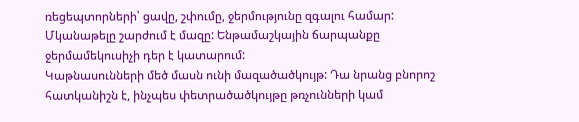ռեցեպտորների՝ ցավը, շփումը, ջերմությունը զգալու համար: Մկանաթելը շարժում է մազը: Ենթամաշկային ճարպանքը ջերմամեկուսիչի դեր է կատարում:
Կաթնասունների մեծ մասն ունի մազածածկույթ: Դա նրանց բնորոշ հատկանիշն է, ինչպես փետրածածկույթը թռչունների կամ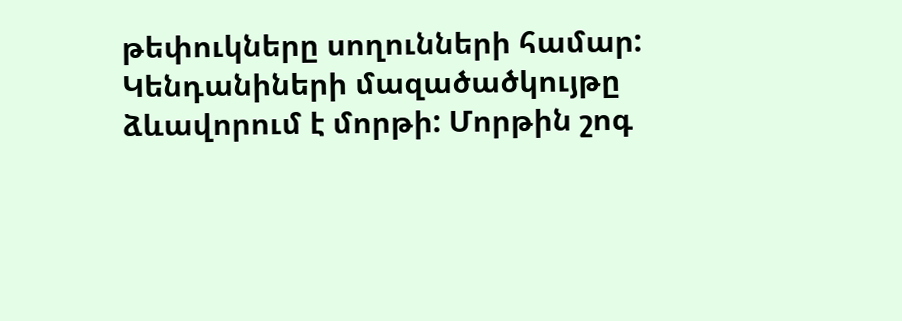թեփուկները սողունների համար: Կենդանիների մազածածկույթը ձևավորում է մորթի: Մորթին շոգ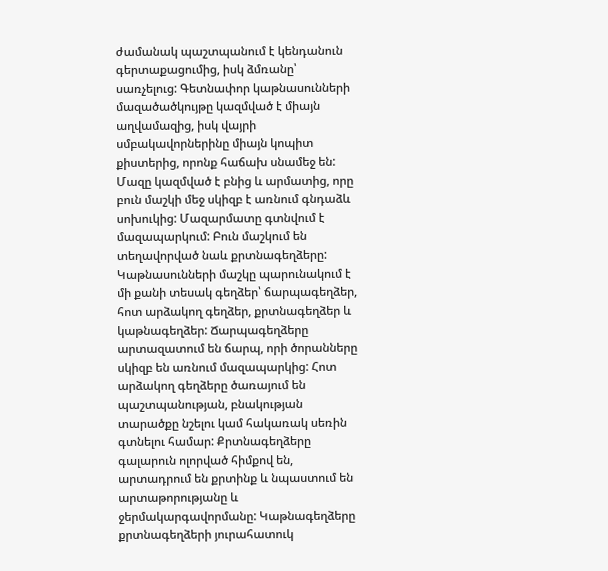ժամանակ պաշտպանում է կենդանուն գերտաքացումից, իսկ ձմռանը՝ սառչելուց: Գետնափոր կաթնասունների մազածածկույթը կազմված է միայն աղվամազից, իսկ վայրի սմբակավորներինը միայն կոպիտ քիստերից, որոնք հաճախ սնամեջ են: Մազը կազմված է բնից և արմատից, որը բուն մաշկի մեջ սկիզբ է առնում գնդաձև սոխուկից: Մազարմատը գտնվում է մազապարկում: Բուն մաշկում են տեղավորված նաև քրտնագեղձերը:
Կաթնասունների մաշկը պարունակում է մի քանի տեսակ գեղձեր՝ ճարպագեղձեր, հոտ արձակող գեղձեր, քրտնագեղձեր և կաթնագեղձեր: Ճարպագեղձերը արտազատում են ճարպ, որի ծորանները սկիզբ են առնում մազապարկից: Հոտ արձակող գեղձերը ծառայում են պաշտպանության, բնակության տարածքը նշելու կամ հակառակ սեռին գտնելու համար: Քրտնագեղձերը գալարուն ոլորված հիմքով են, արտադրում են քրտինք և նպաստում են արտաթորությանը և ջերմակարգավորմանը: Կաթնագեղձերը քրտնագեղձերի յուրահատուկ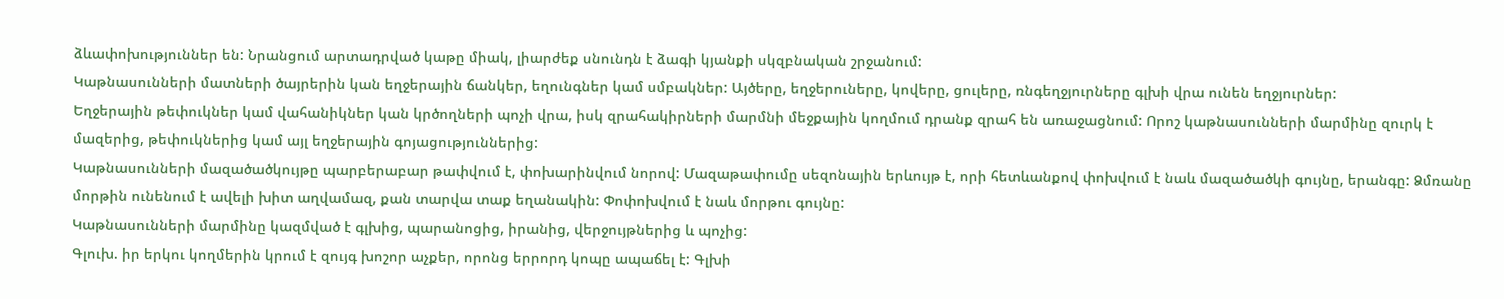ձևափոխություններ են: Նրանցում արտադրված կաթը միակ, լիարժեք սնունդն է ձագի կյանքի սկզբնական շրջանում:
Կաթնասունների մատների ծայրերին կան եղջերային ճանկեր, եղունգներ կամ սմբակներ: Այծերը, եղջերուները, կովերը, ցուլերը, ռնգեղջյուրները գլխի վրա ունեն եղջյուրներ:
Եղջերային թեփուկներ կամ վահանիկներ կան կրծողների պոչի վրա, իսկ զրահակիրների մարմնի մեջքային կողմում դրանք զրահ են առաջացնում: Որոշ կաթնասունների մարմինը զուրկ է մազերից, թեփուկներից կամ այլ եղջերային գոյացություններից:
Կաթնասունների մազածածկույթը պարբերաբար թափվում է, փոխարինվում նորով: Մազաթափումը սեզոնային երևույթ է, որի հետևանքով փոխվում է նաև մազածածկի գույնը, երանգը: Ձմռանը մորթին ունենում է ավելի խիտ աղվամազ, քան տարվա տաք եղանակին: Փոփոխվում է նաև մորթու գույնը:
Կաթնասունների մարմինը կազմված է գլխից, պարանոցից, իրանից, վերջույթներից և պոչից:
Գլուխ. իր երկու կողմերին կրում է զույգ խոշոր աչքեր, որոնց երրորդ կոպը ապաճել է: Գլխի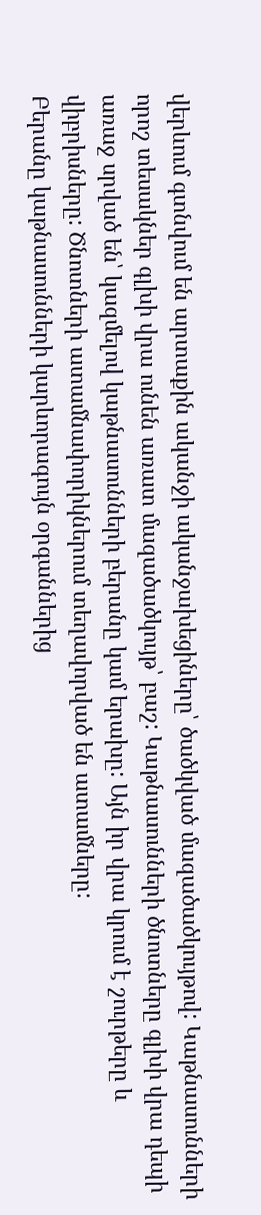վերևում գտնվում են արտաքին ականջի ականջախեցիները՝ ծածկված մազածածկույթով: Կաթնասունների որոշ տեսակներ գլխի վրա ունեն առատ մազածածկույթ՝ բաշ: Կաթնասունների ծնոտները գլխի վրա դեպի առաջ սրված են՝ կազմելով կաթնասունների բերանը կամ երախը: Այն իր վրա կրում է շուրթերը և վիբրիսները: Ծնոտների ատամնափորիկներում տեղավորված են ատամները:
Բերանը կաթնասունների կարևորագույն օրգաններից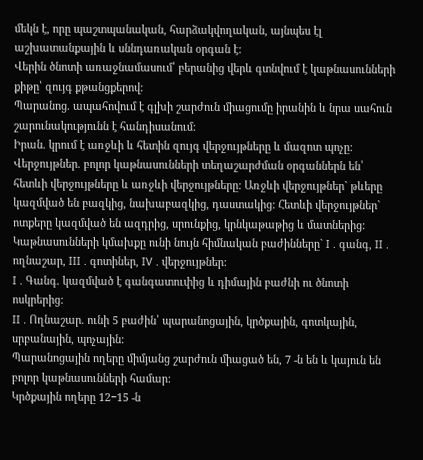մեկն է, որը պաշտպանական, հարձակվողական, այնպես էլ աշխատանքային և սննդառական օրգան է:
Վերին ծնոտի առաջնամասում՝ բերանից վերև գտնվում է կաթնասունների քիթը՝ զույգ քթանցքերով:
Պարանոց. ապահովում է գլխի շարժուն միացումը իրանին և նրա սահուն շարունակությունն է հանդիսանում:
Իրան. կրում է առջևի և հետին զույգ վերջույթները և մազոտ պոչը:
Վերջույթներ. բոլոր կաթնասունների տեղաշարժման օրգաններն են՝ հետևի վերջույթները և առջևի վերջույթները: Առջևի վերջույթներ` թևերը կազմված են բազկից, նախաբազկից, դաստակից: Հետևի վերջույթներ` ոտքերը կազմված են ազդրից, սրունքից, կրնկաթաթից և մատներից:
Կաթնասունների կմախքը ունի նույն հիմնական բաժինները` I . գանգ, II . ողնաշար, III . գոտիներ, IV . վերջույթներ:
I . Գանգ. կազմված է գանգատուփից և դիմային բաժնի ու ծնոտի ոսկրերից:
II . Ողնաշար. ունի 5 բաժին՝ պարանոցային, կրծքային, գոտկային, սրբանային, պոչային:
Պարանոցային ողերը միմյանց շարժուն միացած են, 7 -ն են և կայուն են բոլոր կաթնասունների համար:
Կրծքային ողերը 12−15 -ն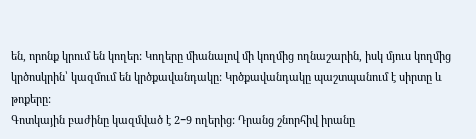են, որոնք կրում են կողեր: Կողերը միանալով մի կողմից ողնաշարին, իսկ մյուս կողմից կրծոսկրին՝ կազմում են կրծքավանդակը: Կրծքավանդակը պաշտպանում է սիրտը և թոքերը:
Գոտկային բաժինը կազմված է 2−9 ողերից: Դրանց շնորհիվ իրանը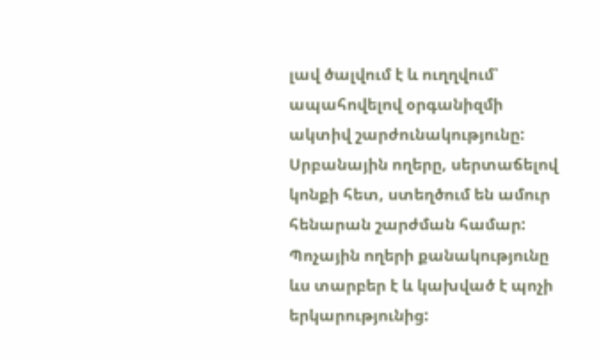լավ ծալվում է և ուղղվում՝ ապահովելով օրգանիզմի ակտիվ շարժունակությունը:
Սրբանային ողերը, սերտաճելով կոնքի հետ, ստեղծում են ամուր հենարան շարժման համար:
Պոչային ողերի քանակությունը ևս տարբեր է և կախված է պոչի երկարությունից: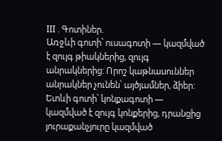III . Գոտիներ.
Առջևի գոտի՝ ուսագոտի — կազմված է զույգ թիակներից, զույգ անրակներից: Որոշ կաթնասուններ անրակներ չունեն՝ այծյամներ, ձիեր:
Ետևի գոտի՝ կոնքագոտի — կազմված է զույգ կոնքերից, դրանցից յուրաքանչյուրը կազմված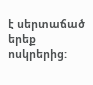է սերտաճած երեք ոսկրերից: